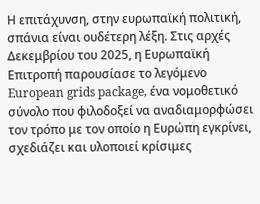Η επιτάχυνση, στην ευρωπαϊκή πολιτική, σπάνια είναι ουδέτερη λέξη. Στις αρχές Δεκεμβρίου του 2025, η Ευρωπαϊκή Επιτροπή παρουσίασε το λεγόμενο European grids package, ένα νομοθετικό σύνολο που φιλοδοξεί να αναδιαμορφώσει τον τρόπο με τον οποίο η Ευρώπη εγκρίνει, σχεδιάζει και υλοποιεί κρίσιμες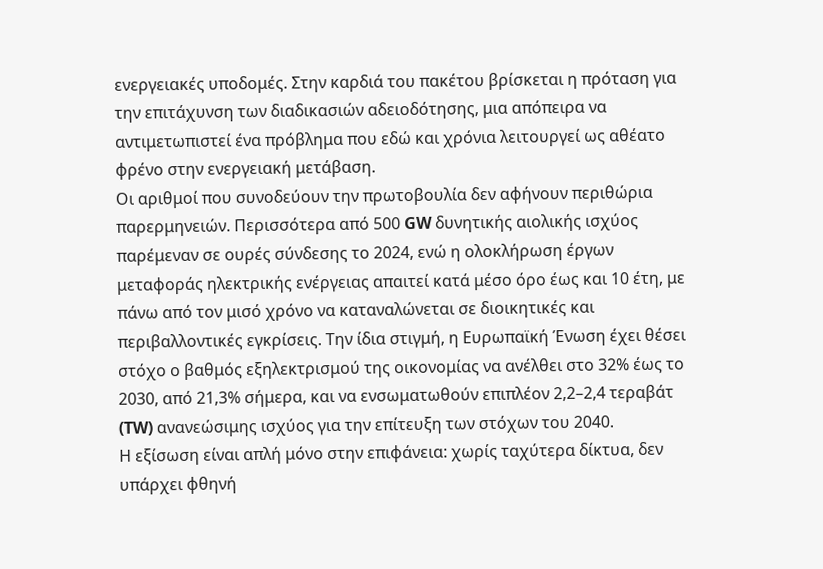ενεργειακές υποδομές. Στην καρδιά του πακέτου βρίσκεται η πρόταση για την επιτάχυνση των διαδικασιών αδειοδότησης, μια απόπειρα να αντιμετωπιστεί ένα πρόβλημα που εδώ και χρόνια λειτουργεί ως αθέατο φρένο στην ενεργειακή μετάβαση.
Οι αριθμοί που συνοδεύουν την πρωτοβουλία δεν αφήνουν περιθώρια παρερμηνειών. Περισσότερα από 500 GW δυνητικής αιολικής ισχύος παρέμεναν σε ουρές σύνδεσης το 2024, ενώ η ολοκλήρωση έργων μεταφοράς ηλεκτρικής ενέργειας απαιτεί κατά μέσο όρο έως και 10 έτη, με πάνω από τον μισό χρόνο να καταναλώνεται σε διοικητικές και περιβαλλοντικές εγκρίσεις. Την ίδια στιγμή, η Ευρωπαϊκή Ένωση έχει θέσει στόχο ο βαθμός εξηλεκτρισμού της οικονομίας να ανέλθει στο 32% έως το 2030, από 21,3% σήμερα, και να ενσωματωθούν επιπλέον 2,2–2,4 τεραβάτ (TW) ανανεώσιμης ισχύος για την επίτευξη των στόχων του 2040.
Η εξίσωση είναι απλή μόνο στην επιφάνεια: χωρίς ταχύτερα δίκτυα, δεν υπάρχει φθηνή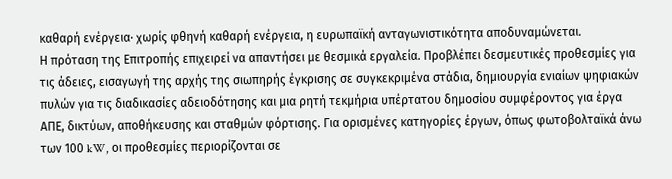καθαρή ενέργεια· χωρίς φθηνή καθαρή ενέργεια, η ευρωπαϊκή ανταγωνιστικότητα αποδυναμώνεται.
Η πρόταση της Επιτροπής επιχειρεί να απαντήσει με θεσμικά εργαλεία. Προβλέπει δεσμευτικές προθεσμίες για τις άδειες, εισαγωγή της αρχής της σιωπηρής έγκρισης σε συγκεκριμένα στάδια, δημιουργία ενιαίων ψηφιακών πυλών για τις διαδικασίες αδειοδότησης και μια ρητή τεκμήρια υπέρτατου δημοσίου συμφέροντος για έργα ΑΠΕ, δικτύων, αποθήκευσης και σταθμών φόρτισης. Για ορισμένες κατηγορίες έργων, όπως φωτοβολταϊκά άνω των 100 kW, οι προθεσμίες περιορίζονται σε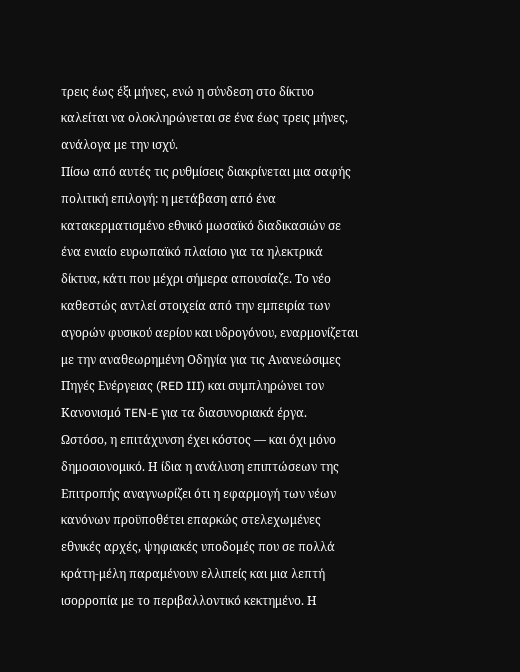τρεις έως έξι μήνες, ενώ η σύνδεση στο δίκτυο καλείται να ολοκληρώνεται σε ένα έως τρεις μήνες, ανάλογα με την ισχύ.
Πίσω από αυτές τις ρυθμίσεις διακρίνεται μια σαφής πολιτική επιλογή: η μετάβαση από ένα κατακερματισμένο εθνικό μωσαϊκό διαδικασιών σε ένα ενιαίο ευρωπαϊκό πλαίσιο για τα ηλεκτρικά δίκτυα, κάτι που μέχρι σήμερα απουσίαζε. Το νέο καθεστώς αντλεί στοιχεία από την εμπειρία των αγορών φυσικού αερίου και υδρογόνου, εναρμονίζεται με την αναθεωρημένη Οδηγία για τις Ανανεώσιμες Πηγές Ενέργειας (RED III) και συμπληρώνει τον Κανονισμό TEN-E για τα διασυνοριακά έργα.
Ωστόσο, η επιτάχυνση έχει κόστος — και όχι μόνο δημοσιονομικό. Η ίδια η ανάλυση επιπτώσεων της Επιτροπής αναγνωρίζει ότι η εφαρμογή των νέων κανόνων προϋποθέτει επαρκώς στελεχωμένες εθνικές αρχές, ψηφιακές υποδομές που σε πολλά κράτη-μέλη παραμένουν ελλιπείς και μια λεπτή ισορροπία με το περιβαλλοντικό κεκτημένο. Η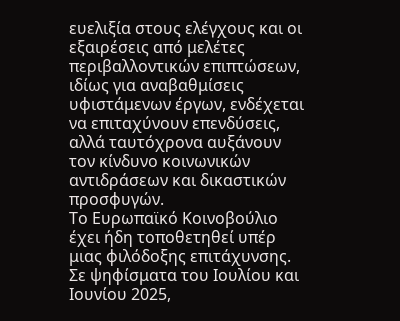ευελιξία στους ελέγχους και οι εξαιρέσεις από μελέτες περιβαλλοντικών επιπτώσεων, ιδίως για αναβαθμίσεις υφιστάμενων έργων, ενδέχεται να επιταχύνουν επενδύσεις, αλλά ταυτόχρονα αυξάνουν τον κίνδυνο κοινωνικών αντιδράσεων και δικαστικών προσφυγών.
Το Ευρωπαϊκό Κοινοβούλιο έχει ήδη τοποθετηθεί υπέρ μιας φιλόδοξης επιτάχυνσης. Σε ψηφίσματα του Ιουλίου και Ιουνίου 2025,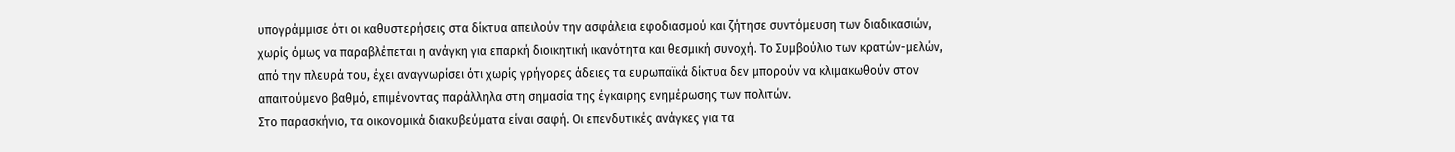υπογράμμισε ότι οι καθυστερήσεις στα δίκτυα απειλούν την ασφάλεια εφοδιασμού και ζήτησε συντόμευση των διαδικασιών, χωρίς όμως να παραβλέπεται η ανάγκη για επαρκή διοικητική ικανότητα και θεσμική συνοχή. Το Συμβούλιο των κρατών-μελών, από την πλευρά του, έχει αναγνωρίσει ότι χωρίς γρήγορες άδειες τα ευρωπαϊκά δίκτυα δεν μπορούν να κλιμακωθούν στον απαιτούμενο βαθμό, επιμένοντας παράλληλα στη σημασία της έγκαιρης ενημέρωσης των πολιτών.
Στο παρασκήνιο, τα οικονομικά διακυβεύματα είναι σαφή. Οι επενδυτικές ανάγκες για τα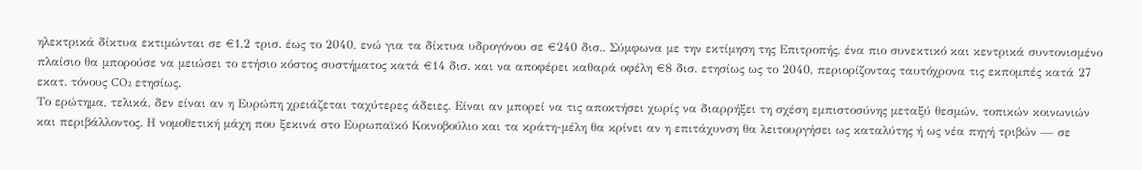ηλεκτρικά δίκτυα εκτιμώνται σε €1,2 τρισ. έως το 2040, ενώ για τα δίκτυα υδρογόνου σε €240 δισ.. Σύμφωνα με την εκτίμηση της Επιτροπής, ένα πιο συνεκτικό και κεντρικά συντονισμένο πλαίσιο θα μπορούσε να μειώσει το ετήσιο κόστος συστήματος κατά €14 δισ. και να αποφέρει καθαρά οφέλη €8 δισ. ετησίως ως το 2040, περιορίζοντας ταυτόχρονα τις εκπομπές κατά 27 εκατ. τόνους CO₂ ετησίως.
Το ερώτημα, τελικά, δεν είναι αν η Ευρώπη χρειάζεται ταχύτερες άδειες. Είναι αν μπορεί να τις αποκτήσει χωρίς να διαρρήξει τη σχέση εμπιστοσύνης μεταξύ θεσμών, τοπικών κοινωνιών και περιβάλλοντος. Η νομοθετική μάχη που ξεκινά στο Ευρωπαϊκό Κοινοβούλιο και τα κράτη-μέλη θα κρίνει αν η επιτάχυνση θα λειτουργήσει ως καταλύτης ή ως νέα πηγή τριβών — σε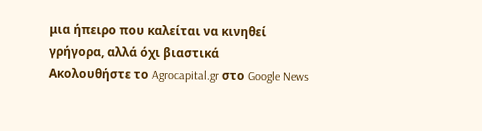μια ήπειρο που καλείται να κινηθεί γρήγορα, αλλά όχι βιαστικά
Ακολουθήστε το Agrocapital.gr στο Google News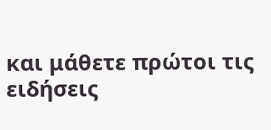και μάθετε πρώτοι τις ειδήσεις